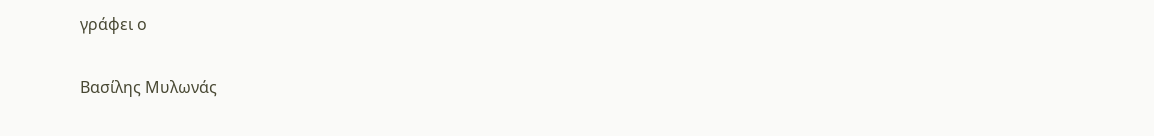γράφει ο

Βασίλης Μυλωνάς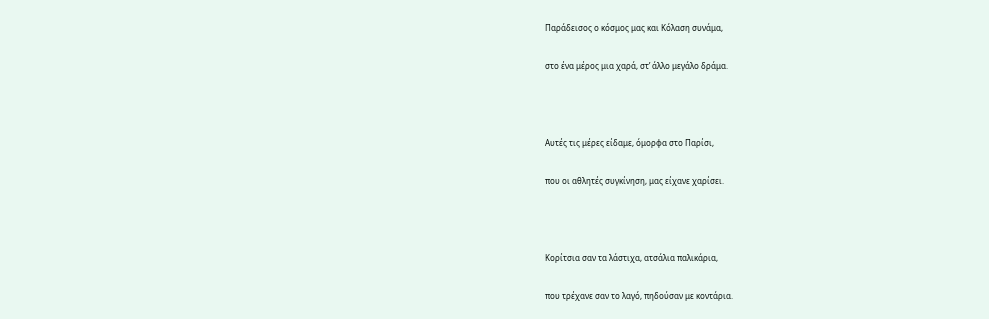Παράδεισος ο κόσμος μας και Κόλαση συνάμα,

στο ένα μέρος μια χαρά, στ’ άλλο μεγάλο δράμα.



Αυτές τις μέρες είδαμε, όμορφα στο Παρίσι,

που οι αθλητές συγκίνηση, μας είχανε χαρίσει.



Κορίτσια σαν τα λάστιχα, ατσάλια παλικάρια,

που τρέχανε σαν το λαγό, πηδούσαν με κοντάρια.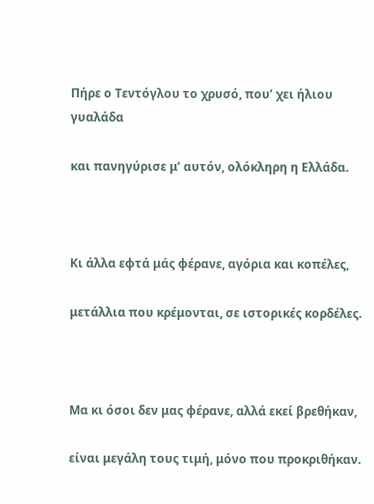Πήρε ο Τεντόγλου το χρυσό, που’ χει ήλιου γυαλάδα

και πανηγύρισε μ’ αυτόν, ολόκληρη η Ελλάδα.



Κι άλλα εφτά μάς φέρανε, αγόρια και κοπέλες,

μετάλλια που κρέμονται, σε ιστορικές κορδέλες.



Μα κι όσοι δεν μας φέρανε, αλλά εκεί βρεθήκαν,

είναι μεγάλη τους τιμή, μόνο που προκριθήκαν.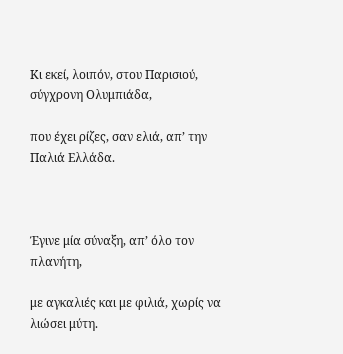Κι εκεί, λοιπόν, στου Παρισιού, σύγχρονη Ολυμπιάδα,

που έχει ρίζες, σαν ελιά, απ’ την Παλιά Ελλάδα.



Έγινε μία σύναξη, απ’ όλο τον πλανήτη,

με αγκαλιές και με φιλιά, χωρίς να λιώσει μύτη.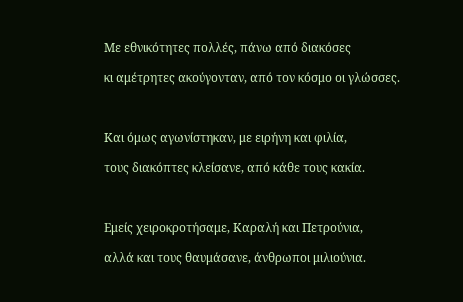Με εθνικότητες πολλές, πάνω από διακόσες

κι αμέτρητες ακούγονταν, από τον κόσμο οι γλώσσες.



Και όμως αγωνίστηκαν, με ειρήνη και φιλία,

τους διακόπτες κλείσανε, από κάθε τους κακία.



Εμείς χειροκροτήσαμε, Καραλή και Πετρούνια,

αλλά και τους θαυμάσανε, άνθρωποι μιλιούνια.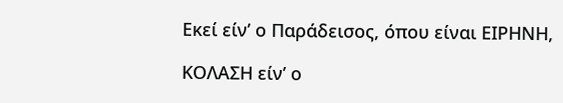Εκεί είν’ ο Παράδεισος, όπου είναι ΕΙΡΗΝΗ,

ΚΟΛΑΣΗ είν’ ο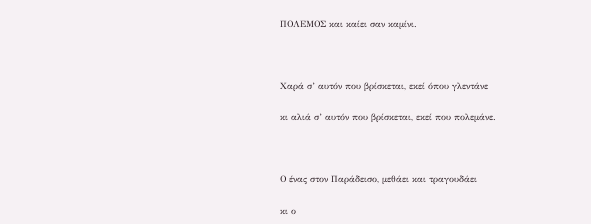ΠΟΛΕΜΟΣ και καίει σαν καμίνι.



Χαρά σ’ αυτόν που βρίσκεται, εκεί όπου γλεντάνε

κι αλιά σ’ αυτόν που βρίσκεται, εκεί που πολεμάνε.



Ο ένας στον Παράδεισο, μεθάει και τραγουδάει

κι ο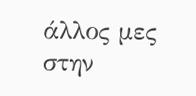άλλος μες στην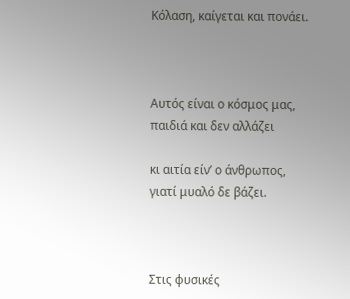Κόλαση, καίγεται και πονάει.



Αυτός είναι ο κόσμος μας, παιδιά και δεν αλλάζει

κι αιτία είν’ ο άνθρωπος, γιατί μυαλό δε βάζει.



Στις φυσικές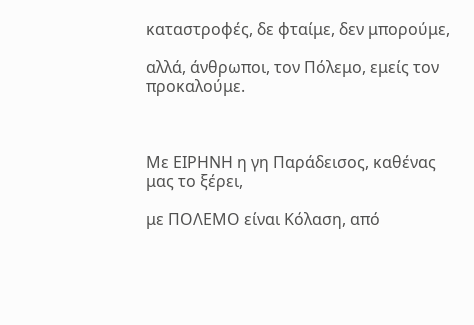καταστροφές, δε φταίμε, δεν μπορούμε,

αλλά, άνθρωποι, τον Πόλεμο, εμείς τον προκαλούμε.



Με ΕΙΡΗΝΗ η γη Παράδεισος, καθένας μας το ξέρει,

με ΠΟΛΕΜΟ είναι Κόλαση, από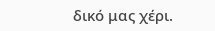δικό μας χέρι.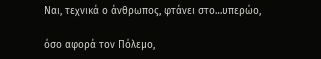Ναι, τεχνικά ο άνθρωπος, φτάνει στο…υπερώο,

όσο αφορά τον Πόλεμο,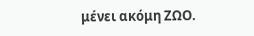μένει ακόμη ΖΩΟ.